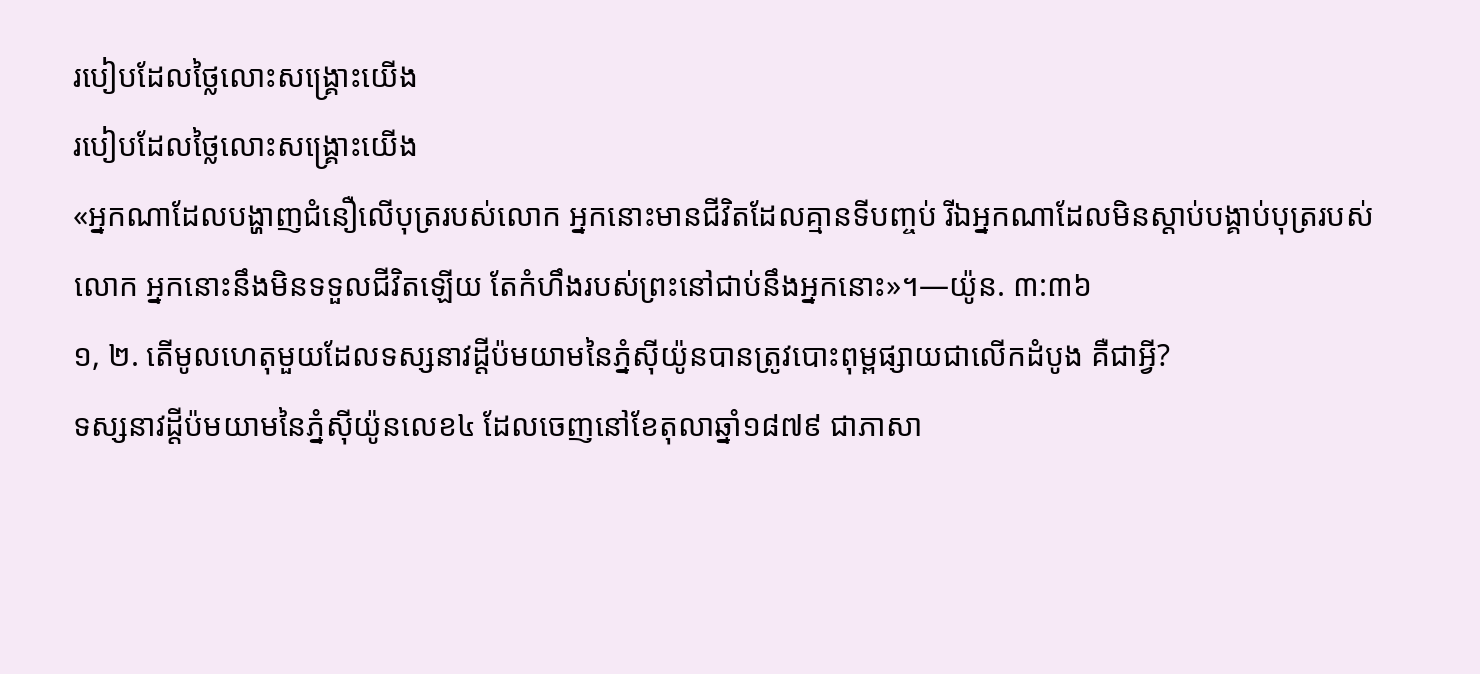របៀបដែលថ្លៃលោះសង្គ្រោះយើង
របៀបដែលថ្លៃលោះសង្គ្រោះយើង
«អ្នកណាដែលបង្ហាញជំនឿលើបុត្ររបស់លោក អ្នកនោះមានជីវិតដែលគ្មានទីបញ្ចប់ រីឯអ្នកណាដែលមិនស្ដាប់បង្គាប់បុត្ររបស់លោក អ្នកនោះនឹងមិនទទួលជីវិតឡើយ តែកំហឹងរបស់ព្រះនៅជាប់នឹងអ្នកនោះ»។—យ៉ូន. ៣:៣៦
១, ២. តើមូលហេតុមួយដែលទស្សនាវដ្ដីប៉មយាមនៃភ្នំស៊ីយ៉ូនបានត្រូវបោះពុម្ពផ្សាយជាលើកដំបូង គឺជាអ្វី?
ទស្សនាវដ្ដីប៉មយាមនៃភ្នំស៊ីយ៉ូនលេខ៤ ដែលចេញនៅខែតុលាឆ្នាំ១៨៧៩ ជាភាសា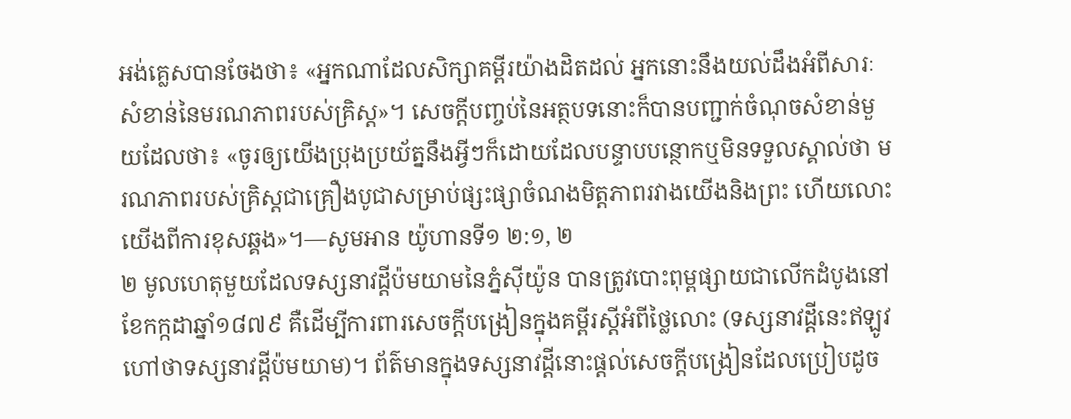អង់គ្លេសបានចែងថា៖ «អ្នកណាដែលសិក្សាគម្ពីរយ៉ាងដិតដល់ អ្នកនោះនឹងយល់ដឹងអំពីសារៈសំខាន់នៃមរណភាពរបស់គ្រិស្ត»។ សេចក្ដីបញ្ចប់នៃអត្ថបទនោះក៏បានបញ្ជាក់ចំណុចសំខាន់មួយដែលថា៖ «ចូរឲ្យយើងប្រុងប្រយ័ត្ននឹងអ្វីៗក៏ដោយដែលបន្ទាបបន្ថោកឬមិនទទួលស្គាល់ថា មរណភាពរបស់គ្រិស្តជាគ្រឿងបូជាសម្រាប់ផ្សះផ្សាចំណងមិត្តភាពរវាងយើងនិងព្រះ ហើយលោះយើងពីការខុសឆ្គង»។—សូមអាន យ៉ូហានទី១ ២:១, ២
២ មូលហេតុមួយដែលទស្សនាវដ្ដីប៉មយាមនៃភ្នំស៊ីយ៉ូន បានត្រូវបោះពុម្ពផ្សាយជាលើកដំបូងនៅខែកក្កដាឆ្នាំ១៨៧៩ គឺដើម្បីការពារសេចក្ដីបង្រៀនក្នុងគម្ពីរស្តីអំពីថ្លៃលោះ (ទស្សនាវដ្ដីនេះឥឡូវហៅថាទស្សនាវដ្ដីប៉មយាម)។ ព័ត៌មានក្នុងទស្សនាវដ្ដីនោះផ្ដល់សេចក្ដីបង្រៀនដែលប្រៀបដូច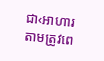ជា‹អាហារតាមត្រូវពេ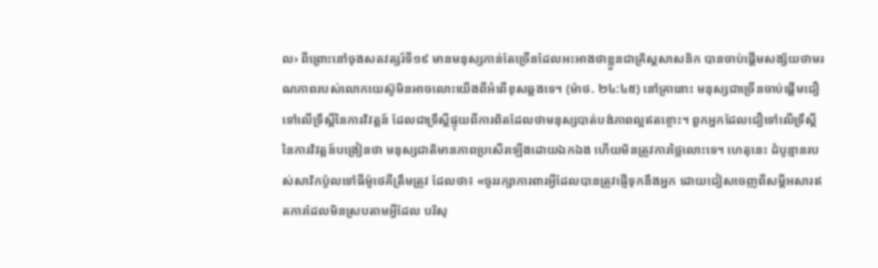ល› ពីព្រោះនៅចុងសតវត្សរ៍ទី១៩ មានមនុស្សកាន់តែច្រើនដែលអះអាងថាខ្លួនជាគ្រិស្តសាសនិក បានចាប់ផ្ដើមសង្ស័យថាមរណភាពរបស់លោកយេស៊ូមិនអាចលោះយើងពីអំពើខុសឆ្គងទេ។ (ម៉ាថ. ២៤:៤៥) នៅគ្រានោះ មនុស្សជាច្រើនចាប់ផ្ដើមជឿទៅលើទ្រឹស្តីនៃការវិវត្តន៍ ដែលជាទ្រឹស្តីផ្ទុយពីការពិតដែលថាមនុស្សបាត់បង់ភាពល្អឥតខ្ចោះ។ ពួកអ្នកដែលជឿទៅលើទ្រឹស្តីនៃការវិវត្តន៍បង្រៀនថា មនុស្សជាតិមានភាពប្រសើរឡើងដោយឯកឯង ហើយមិនត្រូវការថ្លៃលោះទេ។ ហេតុនេះ ដំបូន្មានរបស់សាវ័កប៉ូលទៅធីម៉ូថេគឺត្រឹមត្រូវ ដែលថា៖ «ចូររក្សាការពារអ្វីដែលបានត្រូវផ្ញើទុកនឹងអ្នក ដោយជៀសចេញពីសម្ដីអសារឥតការដែលមិនស្របតាមអ្វីដែល បរិសុ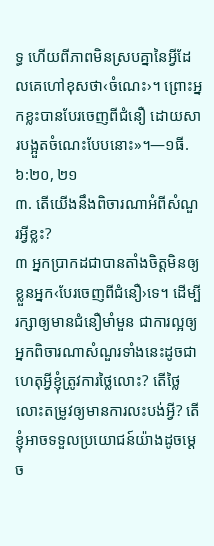ទ្ធ ហើយពីភាពមិនស្របគ្នានៃអ្វីដែលគេហៅខុសថា‹ចំណេះ›។ ព្រោះអ្នកខ្លះបានបែរចេញពីជំនឿ ដោយសារបង្អួតចំណេះបែបនោះ»។—១ធី. ៦:២០, ២១
៣. តើយើងនឹងពិចារណាអំពីសំណួរអ្វីខ្លះ?
៣ អ្នកប្រាកដជាបានតាំងចិត្តមិនឲ្យខ្លួនអ្នក‹បែរចេញពីជំនឿ›ទេ។ ដើម្បីរក្សាឲ្យមានជំនឿមាំមួន ជាការល្អឲ្យអ្នកពិចារណាសំណួរទាំងនេះដូចជា ហេតុអ្វីខ្ញុំត្រូវការថ្លៃលោះ? តើថ្លៃលោះតម្រូវឲ្យមានការលះបង់អ្វី? តើខ្ញុំអាចទទួលប្រយោជន៍យ៉ាងដូចម្ដេច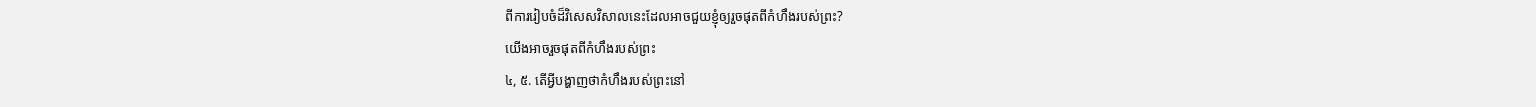ពីការរៀបចំដ៏វិសេសវិសាលនេះដែលអាចជួយខ្ញុំឲ្យរួចផុតពីកំហឹងរបស់ព្រះ?
យើងអាចរួចផុតពីកំហឹងរបស់ព្រះ
៤, ៥. តើអ្វីបង្ហាញថាកំហឹងរបស់ព្រះនៅ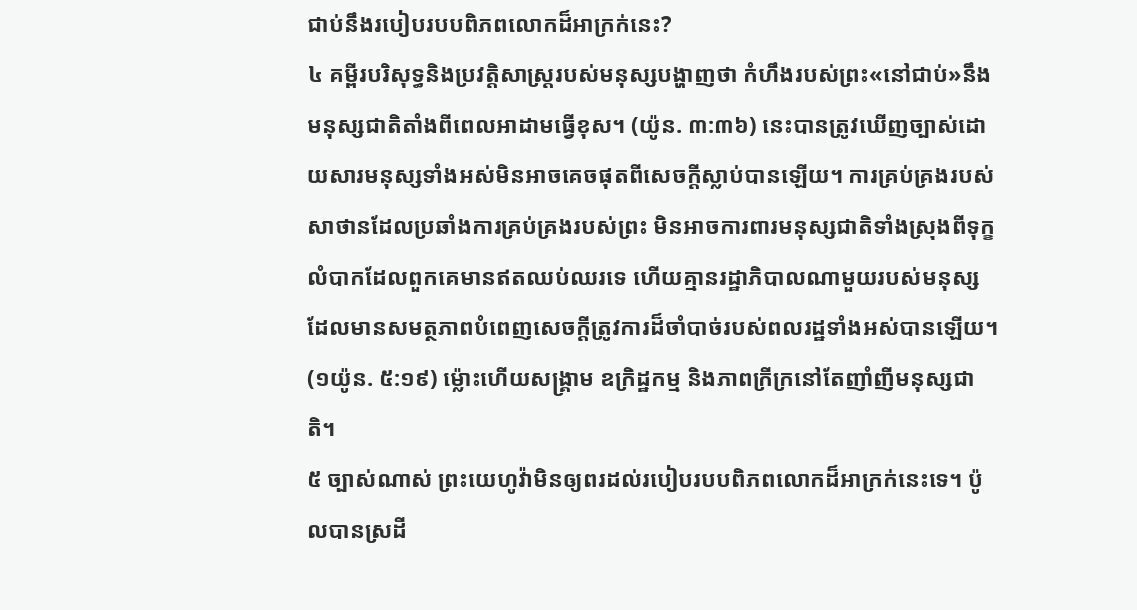ជាប់នឹងរបៀបរបបពិភពលោកដ៏អាក្រក់នេះ?
៤ គម្ពីរបរិសុទ្ធនិងប្រវត្ដិសាស្ត្ររបស់មនុស្សបង្ហាញថា កំហឹងរបស់ព្រះ«នៅជាប់»នឹងមនុស្សជាតិតាំងពីពេលអាដាមធ្វើខុស។ (យ៉ូន. ៣:៣៦) នេះបានត្រូវឃើញច្បាស់ដោយសារមនុស្សទាំងអស់មិនអាចគេចផុតពីសេចក្ដីស្លាប់បានឡើយ។ ការគ្រប់គ្រងរបស់សាថានដែលប្រឆាំងការគ្រប់គ្រងរបស់ព្រះ មិនអាចការពារមនុស្សជាតិទាំងស្រុងពីទុក្ខលំបាកដែលពួកគេមានឥតឈប់ឈរទេ ហើយគ្មានរដ្ឋាភិបាលណាមួយរបស់មនុស្សដែលមានសមត្ថភាពបំពេញសេចក្ដីត្រូវការដ៏ចាំបាច់របស់ពលរដ្ឋទាំងអស់បានឡើយ។ (១យ៉ូន. ៥:១៩) ម្ល៉ោះហើយសង្គ្រាម ឧក្រិដ្ឋកម្ម និងភាពក្រីក្រនៅតែញាំញីមនុស្សជាតិ។
៥ ច្បាស់ណាស់ ព្រះយេហូវ៉ាមិនឲ្យពរដល់របៀបរបបពិភពលោកដ៏អាក្រក់នេះទេ។ ប៉ូលបានស្រដី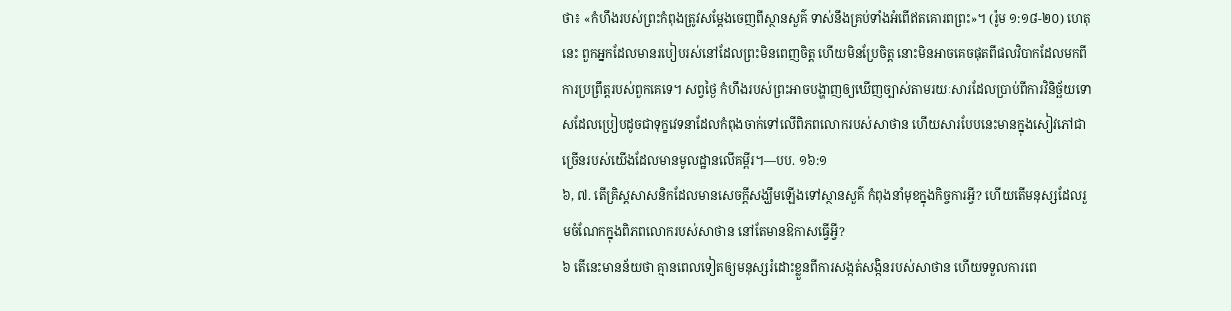ថា៖ «កំហឹងរបស់ព្រះកំពុងត្រូវសម្ដែងចេញពីស្ថានសួគ៌ ទាស់នឹងគ្រប់ទាំងអំពើឥតគោរពព្រះ»។ (រ៉ូម ១:១៨-២០) ហេតុនេះ ពួកអ្នកដែលមានរបៀបរស់នៅដែលព្រះមិនពេញចិត្ត ហើយមិនប្រែចិត្ត នោះមិនអាចគេចផុតពីផលវិបាកដែលមកពីការប្រព្រឹត្តរបស់ពួកគេទេ។ សព្វថ្ងៃ កំហឹងរបស់ព្រះអាចបង្ហាញឲ្យឃើញច្បាស់តាមរយៈសារដែលប្រាប់ពីការវិនិច្ឆ័យទោសដែលប្រៀបដូចជាទុក្ខវេទនាដែលកំពុងចាក់ទៅលើពិភពលោករបស់សាថាន ហើយសារបែបនេះមានក្នុងសៀវភៅជាច្រើនរបស់យើងដែលមានមូលដ្ឋានលើគម្ពីរ។—បប. ១៦:១
៦, ៧. តើគ្រិស្តសាសនិកដែលមានសេចក្ដីសង្ឃឹមឡើងទៅស្ថានសួគ៌ កំពុងនាំមុខក្នុងកិច្ចការអ្វី? ហើយតើមនុស្សដែលរួមចំណែកក្នុងពិភពលោករបស់សាថាន នៅតែមានឱកាសធ្វើអ្វី?
៦ តើនេះមានន័យថា គ្មានពេលទៀតឲ្យមនុស្សរំដោះខ្លួនពីការសង្កត់សង្កិនរបស់សាថាន ហើយទទួលការពេ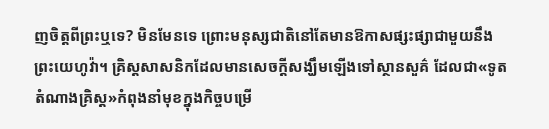ញចិត្តពីព្រះឬទេ? មិនមែនទេ ព្រោះមនុស្សជាតិនៅតែមានឱកាសផ្សះផ្សាជាមួយនឹងព្រះយេហូវ៉ា។ គ្រិស្តសាសនិកដែលមានសេចក្ដីសង្ឃឹមឡើងទៅស្ថានសួគ៌ ដែលជា«ទូតតំណាងគ្រិស្ត»កំពុងនាំមុខក្នុងកិច្ចបម្រើ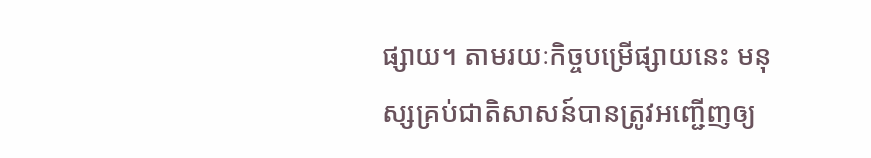ផ្សាយ។ តាមរយៈកិច្ចបម្រើផ្សាយនេះ មនុស្សគ្រប់ជាតិសាសន៍បានត្រូវអញ្ជើញឲ្យ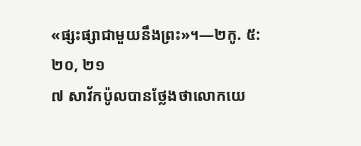«ផ្សះផ្សាជាមួយនឹងព្រះ»។—២កូ. ៥:២០, ២១
៧ សាវ័កប៉ូលបានថ្លែងថាលោកយេ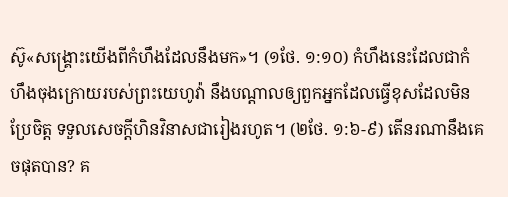ស៊ូ«សង្គ្រោះយើងពីកំហឹងដែលនឹងមក»។ (១ថែ. ១:១០) កំហឹងនេះដែលជាកំហឹងចុងក្រោយរបស់ព្រះយេហូវ៉ា នឹងបណ្ដាលឲ្យពួកអ្នកដែលធ្វើខុសដែលមិនប្រែចិត្ត ទទួលសេចក្ដីហិនវិនាសជារៀងរហូត។ (២ថែ. ១:៦-៩) តើនរណានឹងគេចផុតបាន? គ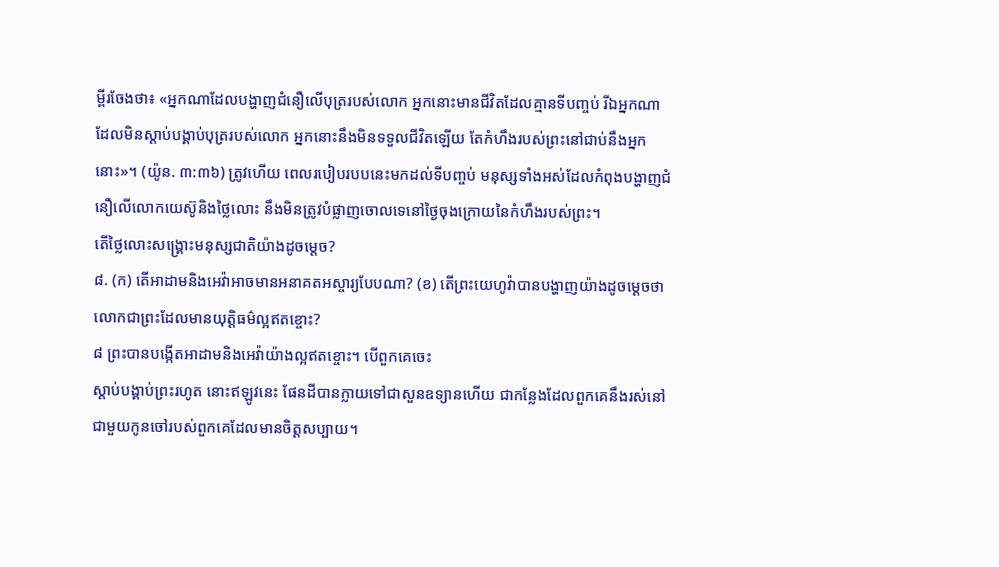ម្ពីរចែងថា៖ «អ្នកណាដែលបង្ហាញជំនឿលើបុត្ររបស់លោក អ្នកនោះមានជីវិតដែលគ្មានទីបញ្ចប់ រីឯអ្នកណាដែលមិនស្ដាប់បង្គាប់បុត្ររបស់លោក អ្នកនោះនឹងមិនទទួលជីវិតឡើយ តែកំហឹងរបស់ព្រះនៅជាប់នឹងអ្នកនោះ»។ (យ៉ូន. ៣:៣៦) ត្រូវហើយ ពេលរបៀបរបបនេះមកដល់ទីបញ្ចប់ មនុស្សទាំងអស់ដែលកំពុងបង្ហាញជំនឿលើលោកយេស៊ូនិងថ្លៃលោះ នឹងមិនត្រូវបំផ្លាញចោលទេនៅថ្ងៃចុងក្រោយនៃកំហឹងរបស់ព្រះ។
តើថ្លៃលោះសង្គ្រោះមនុស្សជាតិយ៉ាងដូចម្ដេច?
៨. (ក) តើអាដាមនិងអេវ៉ាអាចមានអនាគតអស្ចារ្យបែបណា? (ខ) តើព្រះយេហូវ៉ាបានបង្ហាញយ៉ាងដូចម្ដេចថាលោកជាព្រះដែលមានយុត្ដិធម៌ល្អឥតខ្ចោះ?
៨ ព្រះបានបង្កើតអាដាមនិងអេវ៉ាយ៉ាងល្អឥតខ្ចោះ។ បើពួកគេចេះ
ស្ដាប់បង្គាប់ព្រះរហូត នោះឥឡូវនេះ ផែនដីបានក្លាយទៅជាសួនឧទ្យានហើយ ជាកន្លែងដែលពួកគេនឹងរស់នៅជាមួយកូនចៅរបស់ពួកគេដែលមានចិត្តសប្បាយ។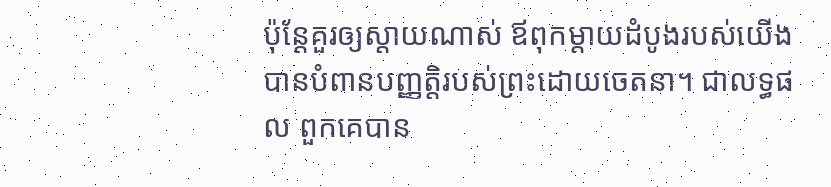ប៉ុន្តែគួរឲ្យស្ដាយណាស់ ឪពុកម្ដាយដំបូងរបស់យើងបានបំពានបញ្ញត្ដិរបស់ព្រះដោយចេតនា។ ជាលទ្ធផល ពួកគេបាន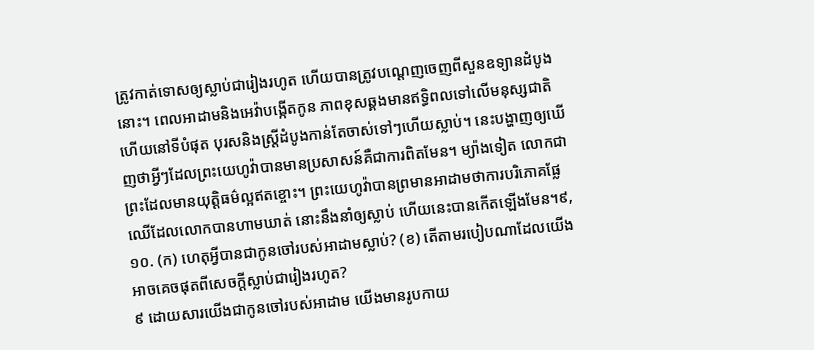ត្រូវកាត់ទោសឲ្យស្លាប់ជារៀងរហូត ហើយបានត្រូវបណ្ដេញចេញពីសួនឧទ្យានដំបូងនោះ។ ពេលអាដាមនិងអេវ៉ាបង្កើតកូន ភាពខុសឆ្គងមានឥទ្ធិពលទៅលើមនុស្សជាតិ ហើយនៅទីបំផុត បុរសនិងស្ត្រីដំបូងកាន់តែចាស់ទៅៗហើយស្លាប់។ នេះបង្ហាញឲ្យឃើញថាអ្វីៗដែលព្រះយេហូវ៉ាបានមានប្រសាសន៍គឺជាការពិតមែន។ ម្យ៉ាងទៀត លោកជាព្រះដែលមានយុត្ដិធម៌ល្អឥតខ្ចោះ។ ព្រះយេហូវ៉ាបានព្រមានអាដាមថាការបរិភោគផ្លែឈើដែលលោកបានហាមឃាត់ នោះនឹងនាំឲ្យស្លាប់ ហើយនេះបានកើតឡើងមែន។៩, ១០. (ក) ហេតុអ្វីបានជាកូនចៅរបស់អាដាមស្លាប់? (ខ) តើតាមរបៀបណាដែលយើងអាចគេចផុតពីសេចក្ដីស្លាប់ជារៀងរហូត?
៩ ដោយសារយើងជាកូនចៅរបស់អាដាម យើងមានរូបកាយ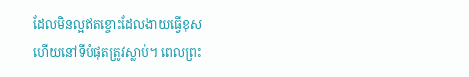ដែលមិនល្អឥតខ្ចោះដែលងាយធ្វើខុស ហើយនៅទីបំផុតត្រូវស្លាប់។ ពេលព្រះ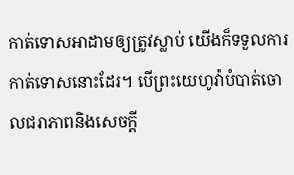កាត់ទោសអាដាមឲ្យត្រូវស្លាប់ យើងក៏ទទួលការកាត់ទោសនោះដែរ។ បើព្រះយេហូវ៉ាបំបាត់ចោលជរាភាពនិងសេចក្ដី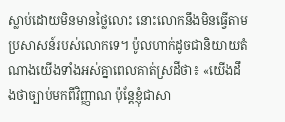ស្លាប់ដោយមិនមានថ្លៃលោះ នោះលោកនឹងមិនធ្វើតាមប្រសាសន៍របស់លោកទេ។ ប៉ូលហាក់ដូចជានិយាយតំណាងយើងទាំងអស់គ្នាពេលគាត់ស្រដីថា៖ «យើងដឹងថាច្បាប់មកពីវិញ្ញាណ ប៉ុន្តែខ្ញុំជាសា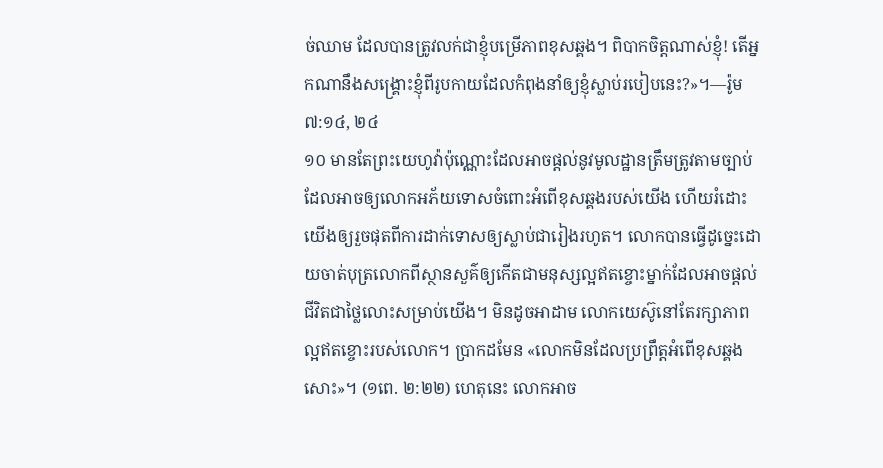ច់ឈាម ដែលបានត្រូវលក់ជាខ្ញុំបម្រើភាពខុសឆ្គង។ ពិបាកចិត្តណាស់ខ្ញុំ! តើអ្នកណានឹងសង្គ្រោះខ្ញុំពីរូបកាយដែលកំពុងនាំឲ្យខ្ញុំស្លាប់របៀបនេះ?»។—រ៉ូម ៧:១៤, ២៤
១០ មានតែព្រះយេហូវ៉ាប៉ុណ្ណោះដែលអាចផ្ដល់នូវមូលដ្ឋានត្រឹមត្រូវតាមច្បាប់ដែលអាចឲ្យលោកអភ័យទោសចំពោះអំពើខុសឆ្គងរបស់យើង ហើយរំដោះយើងឲ្យរួចផុតពីការដាក់ទោសឲ្យស្លាប់ជារៀងរហូត។ លោកបានធ្វើដូច្នេះដោយចាត់បុត្រលោកពីស្ថានសួគ៌ឲ្យកើតជាមនុស្សល្អឥតខ្ចោះម្នាក់ដែលអាចផ្ដល់ជីវិតជាថ្លៃលោះសម្រាប់យើង។ មិនដូចអាដាម លោកយេស៊ូនៅតែរក្សាភាពល្អឥតខ្ចោះរបស់លោក។ ប្រាកដមែន «លោកមិនដែលប្រព្រឹត្តអំពើខុសឆ្គងសោះ»។ (១ពេ. ២:២២) ហេតុនេះ លោកអាច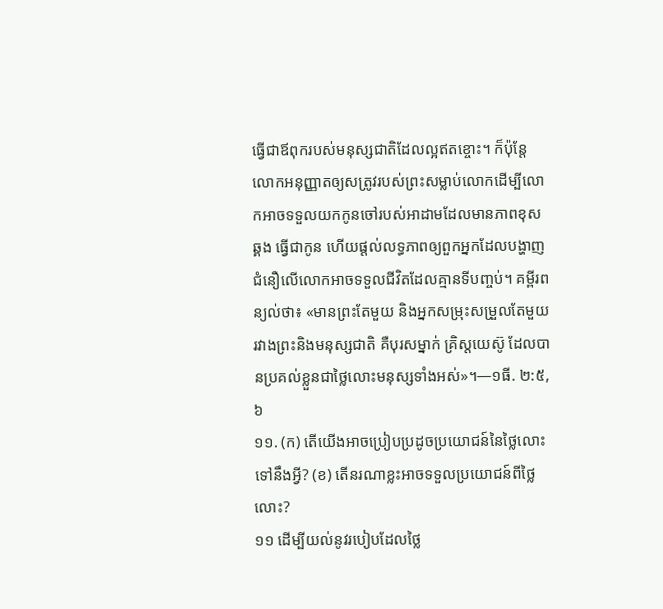ធ្វើជាឪពុករបស់មនុស្សជាតិដែលល្អឥតខ្ចោះ។ ក៏ប៉ុន្តែ លោកអនុញ្ញាតឲ្យសត្រូវរបស់ព្រះសម្លាប់លោកដើម្បីលោកអាចទទួលយកកូនចៅរបស់អាដាមដែលមានភាពខុសឆ្គង ធ្វើជាកូន ហើយផ្ដល់លទ្ធភាពឲ្យពួកអ្នកដែលបង្ហាញជំនឿលើលោកអាចទទួលជីវិតដែលគ្មានទីបញ្ចប់។ គម្ពីរពន្យល់ថា៖ «មានព្រះតែមួយ និងអ្នកសម្រុះសម្រួលតែមួយរវាងព្រះនិងមនុស្សជាតិ គឺបុរសម្នាក់ គ្រិស្តយេស៊ូ ដែលបានប្រគល់ខ្លួនជាថ្លៃលោះមនុស្សទាំងអស់»។—១ធី. ២:៥, ៦
១១. (ក) តើយើងអាចប្រៀបប្រដូចប្រយោជន៍នៃថ្លៃលោះទៅនឹងអ្វី? (ខ) តើនរណាខ្លះអាចទទួលប្រយោជន៍ពីថ្លៃលោះ?
១១ ដើម្បីយល់នូវរបៀបដែលថ្លៃ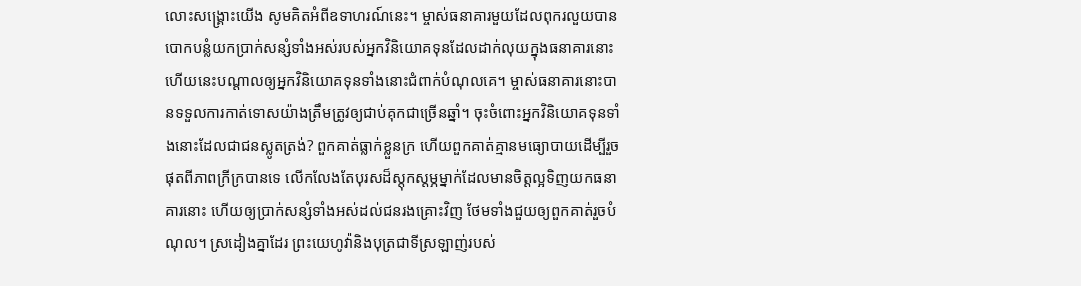លោះសង្គ្រោះយើង សូមគិតអំពីឧទាហរណ៍នេះ។ ម្ចាស់ធនាគារមួយដែលពុករលួយបានបោកបន្លំយកប្រាក់សន្សំទាំងអស់របស់អ្នកវិនិយោគទុនដែលដាក់លុយក្នុងធនាគារនោះ ហើយនេះបណ្ដាលឲ្យអ្នកវិនិយោគទុនទាំងនោះជំពាក់បំណុលគេ។ ម្ចាស់ធនាគារនោះបានទទួលការកាត់ទោសយ៉ាងត្រឹមត្រូវឲ្យជាប់គុកជាច្រើនឆ្នាំ។ ចុះចំពោះអ្នកវិនិយោគទុនទាំងនោះដែលជាជនស្លូតត្រង់? ពួកគាត់ធ្លាក់ខ្លួនក្រ ហើយពួកគាត់គ្មានមធ្យោបាយដើម្បីរួចផុតពីភាពក្រីក្របានទេ លើកលែងតែបុរសដ៏ស្តុកស្តម្ភម្នាក់ដែលមានចិត្តល្អទិញយកធនាគារនោះ ហើយឲ្យប្រាក់សន្សំទាំងអស់ដល់ជនរងគ្រោះវិញ ថែមទាំងជួយឲ្យពួកគាត់រួចបំណុល។ ស្រដៀងគ្នាដែរ ព្រះយេហូវ៉ានិងបុត្រជាទីស្រឡាញ់របស់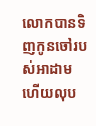លោកបានទិញកូនចៅរបស់អាដាម ហើយលុប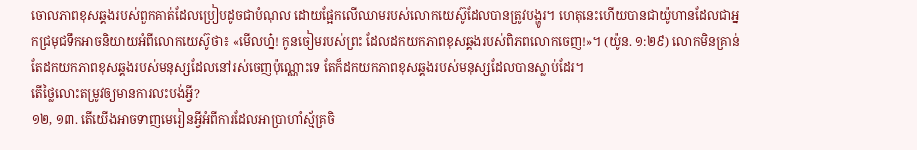ចោលភាពខុសឆ្គងរបស់ពួកគាត់ដែលប្រៀបដូចជាបំណុល ដោយផ្អែកលើឈាមរបស់លោកយេស៊ូដែលបានត្រូវបង្ហូរ។ ហេតុនេះហើយបានជាយ៉ូហានដែលជាអ្នកជ្រមុជទឹកអាចនិយាយអំពីលោកយេស៊ូថា៖ «មើលហ្ន៎! កូនចៀមរបស់ព្រះ ដែលដកយកភាពខុសឆ្គងរបស់ពិភពលោកចេញ!»។ (យ៉ូន. ១:២៩) លោកមិនគ្រាន់តែដកយកភាពខុសឆ្គងរបស់មនុស្សដែលនៅរស់ចេញប៉ុណ្ណោះទេ តែក៏ដកយកភាពខុសឆ្គងរបស់មនុស្សដែលបានស្លាប់ដែរ។
តើថ្លៃលោះតម្រូវឲ្យមានការលះបង់អ្វី?
១២, ១៣. តើយើងអាចទាញមេរៀនអ្វីអំពីការដែលអាប្រាហាំស្ម័គ្រចិ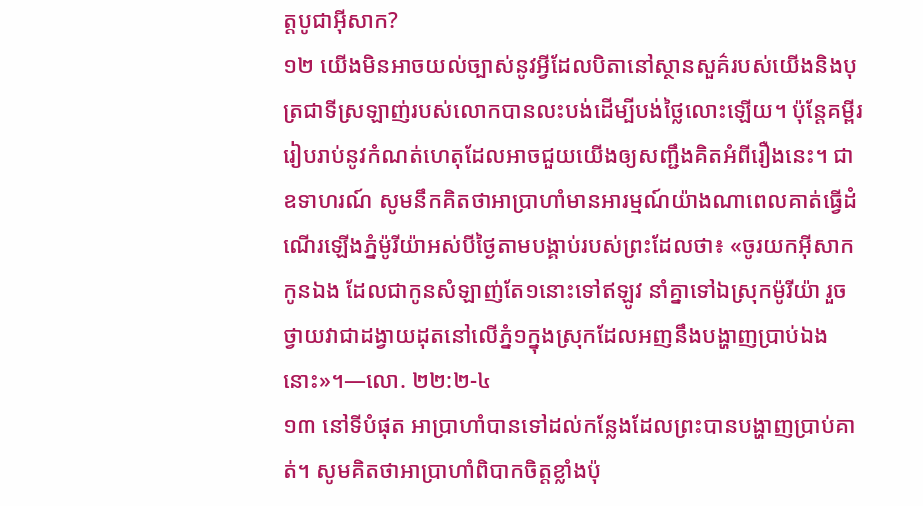ត្តបូជាអ៊ីសាក?
១២ យើងមិនអាចយល់ច្បាស់នូវអ្វីដែលបិតានៅស្ថានសួគ៌របស់យើងនិងបុត្រជាទីស្រឡាញ់របស់លោកបានលះបង់ដើម្បីបង់ថ្លៃលោះឡើយ។ ប៉ុន្តែគម្ពីររៀបរាប់នូវកំណត់ហេតុដែលអាចជួយយើងឲ្យសញ្ជឹងគិតអំពីរឿងនេះ។ ជាឧទាហរណ៍ សូមនឹកគិតថាអាប្រាហាំមានអារម្មណ៍យ៉ាងណាពេលគាត់ធ្វើដំណើរឡើងភ្នំម៉ូរីយ៉ាអស់បីថ្ងៃតាមបង្គាប់របស់ព្រះដែលថា៖ «ចូរយកអ៊ីសាកកូនឯង ដែលជាកូនសំឡាញ់តែ១នោះទៅឥឡូវ នាំគ្នាទៅឯស្រុកម៉ូរីយ៉ា រួចថ្វាយវាជាដង្វាយដុតនៅលើភ្នំ១ក្នុងស្រុកដែលអញនឹងបង្ហាញប្រាប់ឯងនោះ»។—លោ. ២២:២-៤
១៣ នៅទីបំផុត អាប្រាហាំបានទៅដល់កន្លែងដែលព្រះបានបង្ហាញប្រាប់គាត់។ សូមគិតថាអាប្រាហាំពិបាកចិត្តខ្លាំងប៉ុ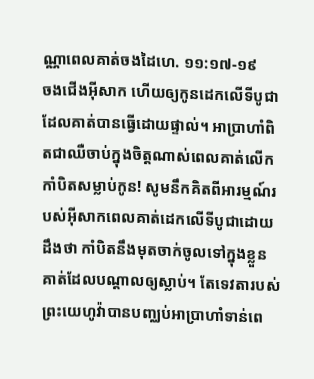ណ្ណាពេលគាត់ចងដៃហេ. ១១:១៧-១៩
ចងជើងអ៊ីសាក ហើយឲ្យកូនដេកលើទីបូជាដែលគាត់បានធ្វើដោយផ្ទាល់។ អាប្រាហាំពិតជាឈឺចាប់ក្នុងចិត្តណាស់ពេលគាត់លើកកាំបិតសម្លាប់កូន! សូមនឹកគិតពីអារម្មណ៍របស់អ៊ីសាកពេលគាត់ដេកលើទីបូជាដោយដឹងថា កាំបិតនឹងមុតចាក់ចូលទៅក្នុងខ្លួនគាត់ដែលបណ្ដាលឲ្យស្លាប់។ តែទេវតារបស់ព្រះយេហូវ៉ាបានបញ្ឈប់អាប្រាហាំទាន់ពេ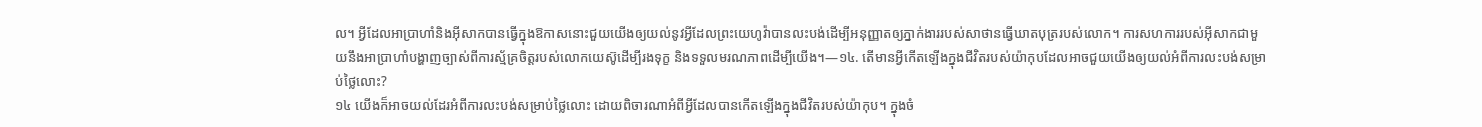ល។ អ្វីដែលអាប្រាហាំនិងអ៊ីសាកបានធ្វើក្នុងឱកាសនោះជួយយើងឲ្យយល់នូវអ្វីដែលព្រះយេហូវ៉ាបានលះបង់ដើម្បីអនុញ្ញាតឲ្យភ្នាក់ងាររបស់សាថានធ្វើឃាតបុត្ររបស់លោក។ ការសហការរបស់អ៊ីសាកជាមួយនឹងអាប្រាហាំបង្ហាញច្បាស់ពីការស្ម័គ្រចិត្តរបស់លោកយេស៊ូដើម្បីរងទុក្ខ និងទទួលមរណភាពដើម្បីយើង។—១៤. តើមានអ្វីកើតឡើងក្នុងជីវិតរបស់យ៉ាកុបដែលអាចជួយយើងឲ្យយល់អំពីការលះបង់សម្រាប់ថ្លៃលោះ?
១៤ យើងក៏អាចយល់ដែរអំពីការលះបង់សម្រាប់ថ្លៃលោះ ដោយពិចារណាអំពីអ្វីដែលបានកើតឡើងក្នុងជីវិតរបស់យ៉ាកុប។ ក្នុងចំ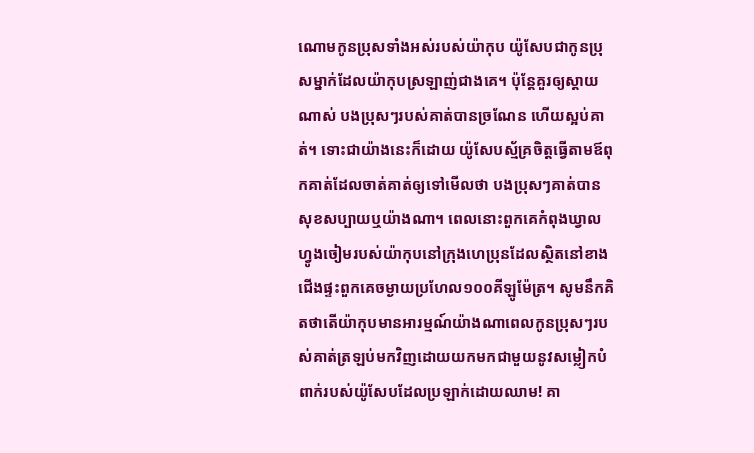ណោមកូនប្រុសទាំងអស់របស់យ៉ាកុប យ៉ូសែបជាកូនប្រុសម្នាក់ដែលយ៉ាកុបស្រឡាញ់ជាងគេ។ ប៉ុន្តែគួរឲ្យស្ដាយណាស់ បងប្រុសៗរបស់គាត់បានច្រណែន ហើយស្អប់គាត់។ ទោះជាយ៉ាងនេះក៏ដោយ យ៉ូសែបស្ម័គ្រចិត្តធ្វើតាមឪពុកគាត់ដែលចាត់គាត់ឲ្យទៅមើលថា បងប្រុសៗគាត់បានសុខសប្បាយឬយ៉ាងណា។ ពេលនោះពួកគេកំពុងឃ្វាលហ្វូងចៀមរបស់យ៉ាកុបនៅក្រុងហេប្រុនដែលស្ថិតនៅខាងជើងផ្ទះពួកគេចម្ងាយប្រហែល១០០គីឡូម៉ែត្រ។ សូមនឹកគិតថាតើយ៉ាកុបមានអារម្មណ៍យ៉ាងណាពេលកូនប្រុសៗរបស់គាត់ត្រឡប់មកវិញដោយយកមកជាមួយនូវសម្លៀកបំពាក់របស់យ៉ូសែបដែលប្រឡាក់ដោយឈាម! គា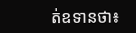ត់ឧទានថា៖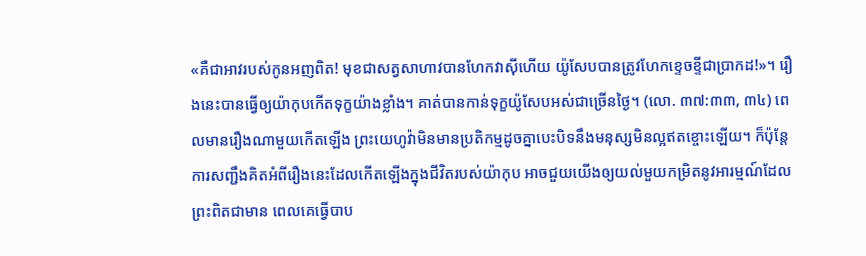«គឺជាអាវរបស់កូនអញពិត! មុខជាសត្វសាហាវបានហែកវាស៊ីហើយ យ៉ូសែបបានត្រូវហែកខ្ទេចខ្ទីជាប្រាកដ!»។ រឿងនេះបានធ្វើឲ្យយ៉ាកុបកើតទុក្ខយ៉ាងខ្លាំង។ គាត់បានកាន់ទុក្ខយ៉ូសែបអស់ជាច្រើនថ្ងៃ។ (លោ. ៣៧:៣៣, ៣៤) ពេលមានរឿងណាមួយកើតឡើង ព្រះយេហូវ៉ាមិនមានប្រតិកម្មដូចគ្នាបេះបិទនឹងមនុស្សមិនល្អឥតខ្ចោះឡើយ។ ក៏ប៉ុន្តែ ការសញ្ជឹងគិតអំពីរឿងនេះដែលកើតឡើងក្នុងជីវិតរបស់យ៉ាកុប អាចជួយយើងឲ្យយល់មួយកម្រិតនូវអារម្មណ៍ដែលព្រះពិតជាមាន ពេលគេធ្វើបាប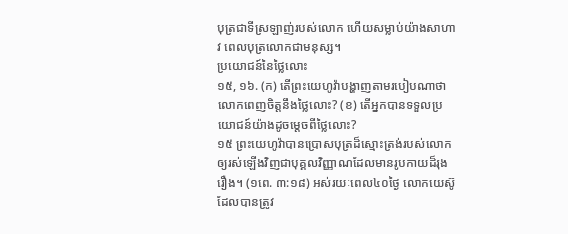បុត្រជាទីស្រឡាញ់របស់លោក ហើយសម្លាប់យ៉ាងសាហាវ ពេលបុត្រលោកជាមនុស្ស។
ប្រយោជន៍នៃថ្លៃលោះ
១៥, ១៦. (ក) តើព្រះយេហូវ៉ាបង្ហាញតាមរបៀបណាថាលោកពេញចិត្តនឹងថ្លៃលោះ? (ខ) តើអ្នកបានទទួលប្រយោជន៍យ៉ាងដូចម្ដេចពីថ្លៃលោះ?
១៥ ព្រះយេហូវ៉ាបានប្រោសបុត្រដ៏ស្មោះត្រង់របស់លោកឲ្យរស់ឡើងវិញជាបុគ្គលវិញ្ញាណដែលមានរូបកាយដ៏រុងរឿង។ (១ពេ. ៣:១៨) អស់រយៈពេល៤០ថ្ងៃ លោកយេស៊ូដែលបានត្រូវ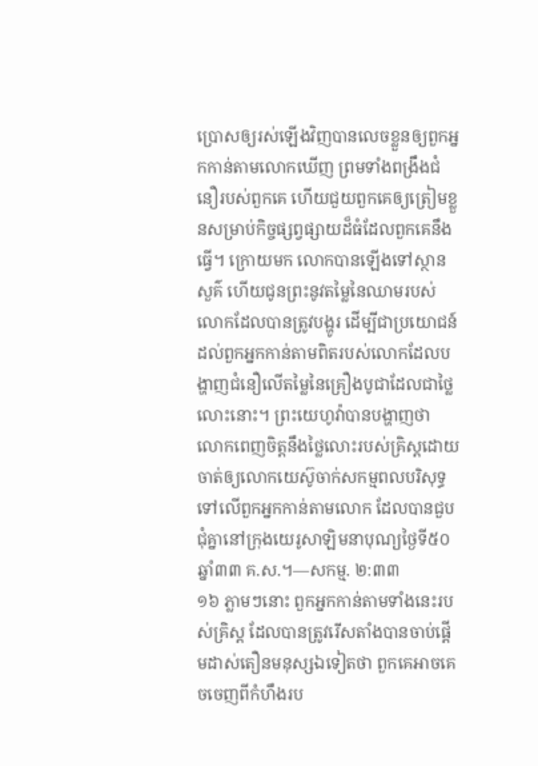ប្រោសឲ្យរស់ឡើងវិញបានលេចខ្លួនឲ្យពួកអ្នកកាន់តាមលោកឃើញ ព្រមទាំងពង្រឹងជំនឿរបស់ពួកគេ ហើយជួយពួកគេឲ្យត្រៀមខ្លួនសម្រាប់កិច្ចផ្សព្វផ្សាយដ៏ធំដែលពួកគេនឹងធ្វើ។ ក្រោយមក លោកបានឡើងទៅស្ថានសួគ៌ ហើយជូនព្រះនូវតម្លៃនៃឈាមរបស់លោកដែលបានត្រូវបង្ហូរ ដើម្បីជាប្រយោជន៍ដល់ពួកអ្នកកាន់តាមពិតរបស់លោកដែលបង្ហាញជំនឿលើតម្លៃនៃគ្រឿងបូជាដែលជាថ្លៃលោះនោះ។ ព្រះយេហូវ៉ាបានបង្ហាញថា លោកពេញចិត្តនឹងថ្លៃលោះរបស់គ្រិស្តដោយចាត់ឲ្យលោកយេស៊ូចាក់សកម្មពលបរិសុទ្ធទៅលើពួកអ្នកកាន់តាមលោក ដែលបានជួបជុំគ្នានៅក្រុងយេរូសាឡិមនាបុណ្យថ្ងៃទី៥០ ឆ្នាំ៣៣ គ.ស.។—សកម្ម. ២:៣៣
១៦ ភ្លាមៗនោះ ពួកអ្នកកាន់តាមទាំងនេះរបស់គ្រិស្ត ដែលបានត្រូវរើសតាំងបានចាប់ផ្ដើមដាស់តឿនមនុស្សឯទៀតថា ពួកគេអាចគេចចេញពីកំហឹងរប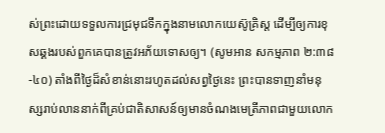ស់ព្រះដោយទទួលការជ្រមុជទឹកក្នុងនាមលោកយេស៊ូគ្រិស្ត ដើម្បីឲ្យការខុសឆ្គងរបស់ពួកគេបានត្រូវអភ័យទោសឲ្យ។ (សូមអាន សកម្មភាព ២:៣៨-៤០) តាំងពីថ្ងៃដ៏សំខាន់នោះរហូតដល់សព្វថ្ងៃនេះ ព្រះបានទាញនាំមនុស្សរាប់លាននាក់ពីគ្រប់ជាតិសាសន៍ឲ្យមានចំណងមេត្រីភាពជាមួយលោក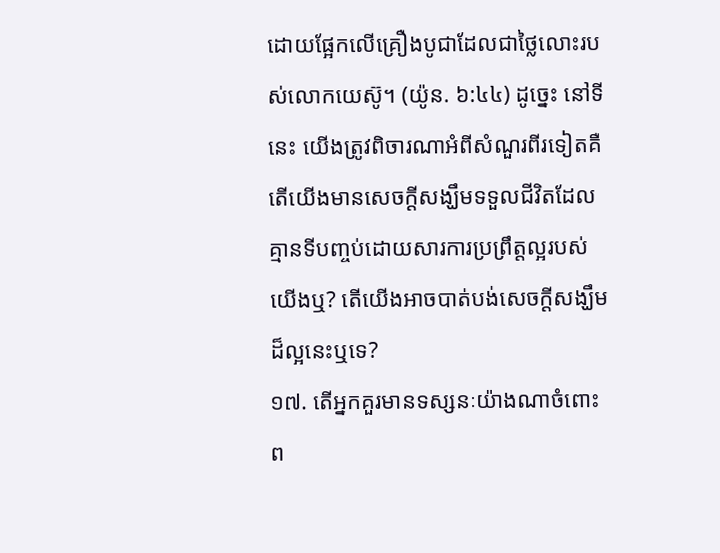ដោយផ្អែកលើគ្រឿងបូជាដែលជាថ្លៃលោះរបស់លោកយេស៊ូ។ (យ៉ូន. ៦:៤៤) ដូច្នេះ នៅទីនេះ យើងត្រូវពិចារណាអំពីសំណួរពីរទៀតគឺ តើយើងមានសេចក្ដីសង្ឃឹមទទួលជីវិតដែលគ្មានទីបញ្ចប់ដោយសារការប្រព្រឹត្តល្អរបស់យើងឬ? តើយើងអាចបាត់បង់សេចក្ដីសង្ឃឹមដ៏ល្អនេះឬទេ?
១៧. តើអ្នកគួរមានទស្សនៈយ៉ាងណាចំពោះព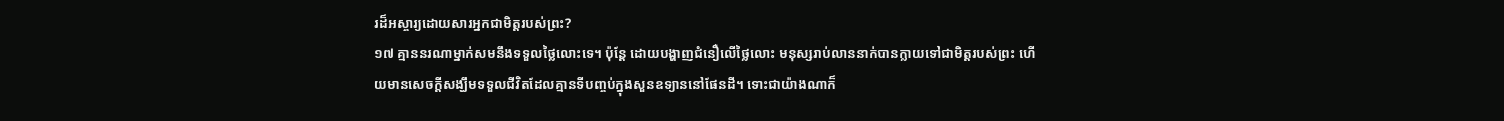រដ៏អស្ចារ្យដោយសារអ្នកជាមិត្តរបស់ព្រះ?
១៧ គ្មាននរណាម្នាក់សមនឹងទទួលថ្លៃលោះទេ។ ប៉ុន្តែ ដោយបង្ហាញជំនឿលើថ្លៃលោះ មនុស្សរាប់លាននាក់បានក្លាយទៅជាមិត្តរបស់ព្រះ ហើយមានសេចក្ដីសង្ឃឹមទទួលជីវិតដែលគ្មានទីបញ្ចប់ក្នុងសួនឧទ្យាននៅផែនដី។ ទោះជាយ៉ាងណាក៏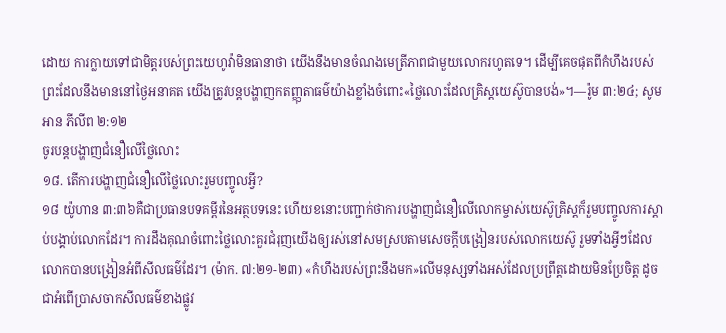ដោយ ការក្លាយទៅជាមិត្តរបស់ព្រះយេហូវ៉ាមិនធានាថា យើងនឹងមានចំណងមេត្រីភាពជាមួយលោករហូតទេ។ ដើម្បីគេចផុតពីកំហឹងរបស់ព្រះដែលនឹងមាននៅថ្ងៃអនាគត យើងត្រូវបន្តបង្ហាញកតញ្ញុតាធម៌យ៉ាងខ្លាំងចំពោះ«ថ្លៃលោះដែលគ្រិស្តយេស៊ូបានបង់»។—រ៉ូម ៣:២៤; សូមអាន ភីលីព ២:១២
ចូរបន្តបង្ហាញជំនឿលើថ្លៃលោះ
១៨. តើការបង្ហាញជំនឿលើថ្លៃលោះរួមបញ្ចូលអ្វី?
១៨ យ៉ូហាន ៣:៣៦គឺជាប្រធានបទគម្ពីរនៃអត្ថបទនេះ ហើយខនោះបញ្ជាក់ថាការបង្ហាញជំនឿលើលោកម្ចាស់យេស៊ូគ្រិស្តក៏រួមបញ្ចូលការស្ដាប់បង្គាប់លោកដែរ។ ការដឹងគុណចំពោះថ្លៃលោះគួរជំរុញយើងឲ្យរស់នៅសមស្របតាមសេចក្ដីបង្រៀនរបស់លោកយេស៊ូ រួមទាំងអ្វីៗដែលលោកបានបង្រៀនអំពីសីលធម៌ដែរ។ (ម៉ាក. ៧:២១-២៣) «កំហឹងរបស់ព្រះនឹងមក»លើមនុស្សទាំងអស់ដែលប្រព្រឹត្តដោយមិនប្រែចិត្ត ដូចជាអំពើប្រាសចាកសីលធម៌ខាងផ្លូវ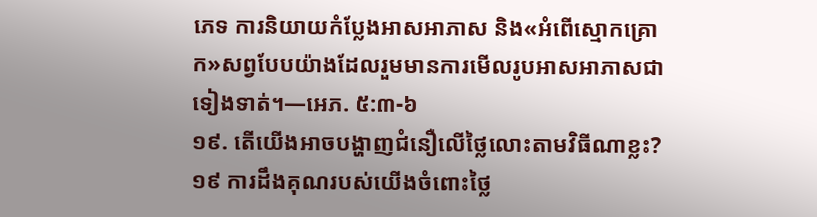ភេទ ការនិយាយកំប្លែងអាសអាភាស និង«អំពើស្មោកគ្រោក»សព្វបែបយ៉ាងដែលរួមមានការមើលរូបអាសអាភាសជាទៀងទាត់។—អេភ. ៥:៣-៦
១៩. តើយើងអាចបង្ហាញជំនឿលើថ្លៃលោះតាមវិធីណាខ្លះ?
១៩ ការដឹងគុណរបស់យើងចំពោះថ្លៃ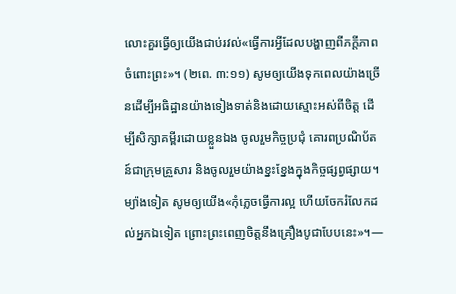លោះគួរធ្វើឲ្យយើងជាប់រវល់«ធ្វើការអ្វីដែលបង្ហាញពីភក្ដីភាពចំពោះព្រះ»។ (២ពេ. ៣:១១) សូមឲ្យយើងទុកពេលយ៉ាងច្រើនដើម្បីអធិដ្ឋានយ៉ាងទៀងទាត់និងដោយស្មោះអស់ពីចិត្ត ដើម្បីសិក្សាគម្ពីរដោយខ្លួនឯង ចូលរួមកិច្ចប្រជុំ គោរពប្រណិប័តន៍ជាក្រុមគ្រួសារ និងចូលរួមយ៉ាងខ្នះខ្នែងក្នុងកិច្ចផ្សព្វផ្សាយ។ ម្យ៉ាងទៀត សូមឲ្យយើង«កុំភ្លេចធ្វើការល្អ ហើយចែករំលែកដល់អ្នកឯទៀត ព្រោះព្រះពេញចិត្តនឹងគ្រឿងបូជាបែបនេះ»។—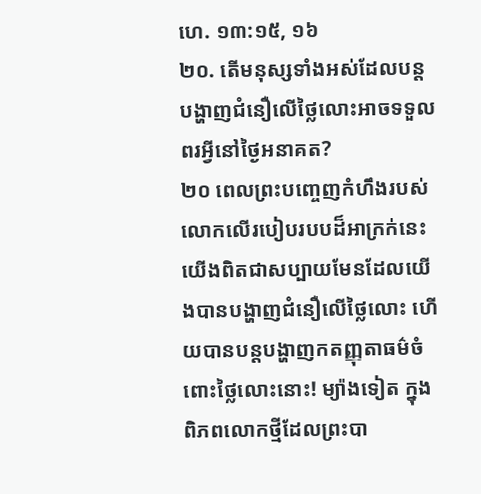ហេ. ១៣:១៥, ១៦
២០. តើមនុស្សទាំងអស់ដែលបន្តបង្ហាញជំនឿលើថ្លៃលោះអាចទទួលពរអ្វីនៅថ្ងៃអនាគត?
២០ ពេលព្រះបញ្ចេញកំហឹងរបស់លោកលើរបៀបរបបដ៏អាក្រក់នេះ យើងពិតជាសប្បាយមែនដែលយើងបានបង្ហាញជំនឿលើថ្លៃលោះ ហើយបានបន្តបង្ហាញកតញ្ញុតាធម៌ចំពោះថ្លៃលោះនោះ! ម្យ៉ាងទៀត ក្នុងពិភពលោកថ្មីដែលព្រះបា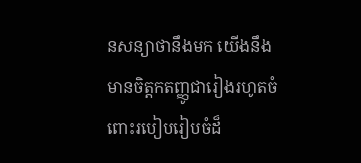នសន្យាថានឹងមក យើងនឹងមានចិត្តកតញ្ញូជារៀងរហូតចំពោះរបៀបរៀបចំដ៏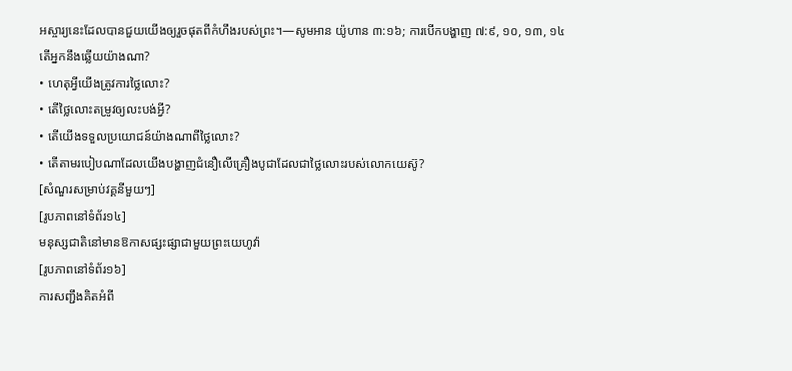អស្ចារ្យនេះដែលបានជួយយើងឲ្យរួចផុតពីកំហឹងរបស់ព្រះ។—សូមអាន យ៉ូហាន ៣:១៦; ការបើកបង្ហាញ ៧:៩, ១០, ១៣, ១៤
តើអ្នកនឹងឆ្លើយយ៉ាងណា?
• ហេតុអ្វីយើងត្រូវការថ្លៃលោះ?
• តើថ្លៃលោះតម្រូវឲ្យលះបង់អ្វី?
• តើយើងទទួលប្រយោជន៍យ៉ាងណាពីថ្លៃលោះ?
• តើតាមរបៀបណាដែលយើងបង្ហាញជំនឿលើគ្រឿងបូជាដែលជាថ្លៃលោះរបស់លោកយេស៊ូ?
[សំណួរសម្រាប់វគ្គនីមួយៗ]
[រូបភាពនៅទំព័រ១៤]
មនុស្សជាតិនៅមានឱកាសផ្សះផ្សាជាមួយព្រះយេហូវ៉ា
[រូបភាពនៅទំព័រ១៦]
ការសញ្ជឹងគិតអំពី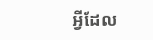អ្វីដែល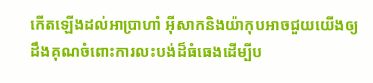កើតឡើងដល់អាប្រាហាំ អ៊ីសាកនិងយ៉ាកុបអាចជួយយើងឲ្យដឹងគុណចំពោះការលះបង់ដ៏ធំធេងដើម្បីប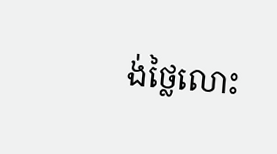ង់ថ្លៃលោះ